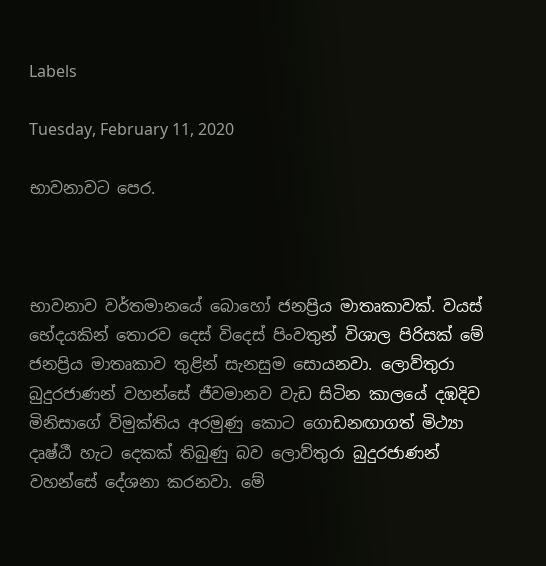Labels

Tuesday, February 11, 2020

භාවනාවට පෙර.



භාවනාව වර්තමානයේ බොහෝ ජනප්‍රිය මාතෘකාවක්‌. වයස්‌ භේදයකින් තොරව දෙස්‌ විදෙස්‌ පිංවතුන් විශාල පිරිසක්‌ මේ ජනප්‍රිය මාතෘකාව තුළින් සැනසුම සොයනවා. ලොව්තුරා බුදුරජාණන් වහන්සේ ජීවමානව වැඩ සිටින කාලයේ දඹදිව මිනිසාගේ විමුක්‌තිය අරමුණු කොට ගොඩනඟාගත් මිථ්‍යා දෘෂ්ඨී හැට දෙකක්‌ තිබුණු බව ලොව්තුරා බුදුරජාණන් වහන්සේ දේශනා කරනවා. මේ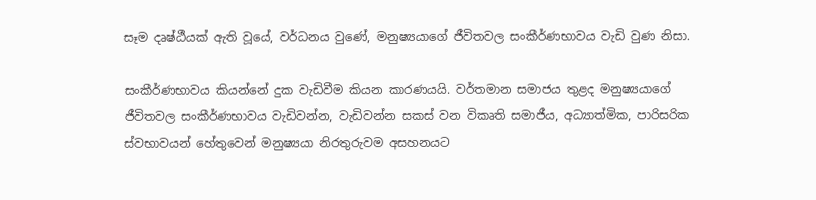සෑම දෘෂ්ඨීයක්‌ ඇති වූයේ, වර්ධනය වුණේ, මනුෂ්‍යයාගේ ජීවිතවල සංකීර්ණභාවය වැඩි වුණ නිසා.

සංකීර්ණභාවය කියන්නේ දුක වැඩිවීම කියන කාරණයයි. වර්තමාන සමාජය තුළද මනුෂ්‍යයාගේ ජීවිතවල සංකීර්ණභාවය වැඩිවන්න, වැඩිවන්න සකස්‌ වන විකෘති සමාජීය, අධ්‍යාත්මික, පාරිසරික ස්‌වභාවයන් හේතුවෙන් මනුෂ්‍යයා නිරතුරුවම අසහනයට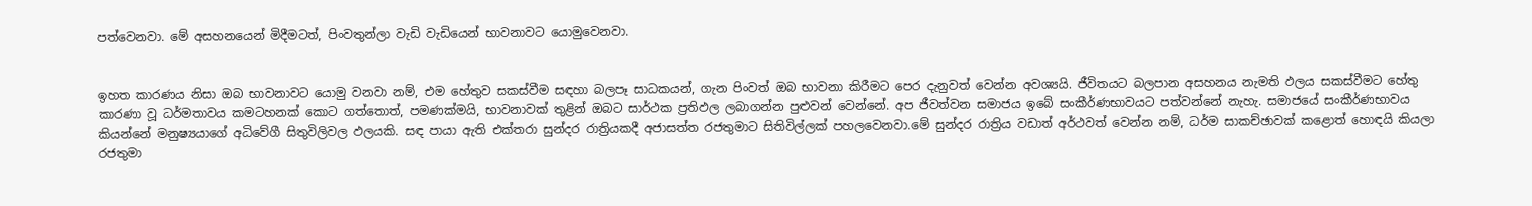පත්වෙනවා. මේ අසහනයෙන් මිදීමටත්, පිංවතුන්ලා වැඩි වැඩියෙන් භාවනාවට යොමුවෙනවා.


ඉහත කාරණය නිසා ඔබ භාවනාවට යොමු වනවා නම්, එම හේතුව සකස්‌වීම සඳහා බලපෑ සාධකයන්, ගැන පිංවත් ඔබ භාවනා කිරීමට පෙර දැනුවත් වෙන්න අවශ්‍යයි. ජීවිතයට බලපාන අසහනය නැමති ඵලය සකස්‌වීමට හේතු කාරණා වූ ධර්මතාවය කමටහනක්‌ කොට ගත්තොත්, පමණක්‌මයි, භාවනාවක්‌ තුළින් ඔබට සාර්ථක ප්‍රතිඵල ලබාගන්න පුළුවන් වෙන්නේ. අප ජීවත්වන සමාජය ඉබේ සංකීර්ණභාවයට පත්වන්නේ නැහැ. සමාජයේ සංකීර්ණභාවය කියන්නේ මනුෂ්‍යයාගේ අධිවේගී සිතුවිලිවල ඵලයකි. සඳ පායා ඇති එක්‌තරා සුන්දර රාත්‍රියකදී අජාසත්ත රජතුමාට සිතිවිල්ලක්‌ පහලවෙනවා.මේ සුන්දර රාත්‍රිය වඩාත් අර්ථවත් වෙන්න නම්, ධර්ම සාකච්ඡාවක්‌ කළොත් හොඳයි කියලා රජතුමා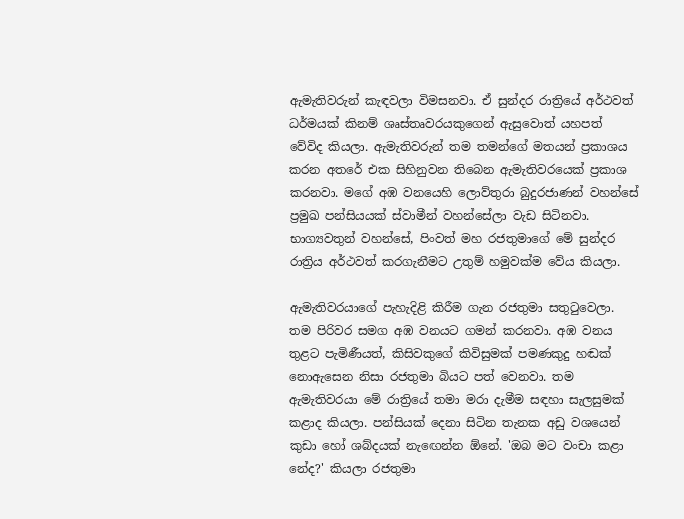ඇමැතිවරුන් කැඳවලා විමසනවා. ඒ සුන්දර රාත්‍රියේ අර්ථවත් ධර්මයක්‌ කිනම් ශෘස්‌තෘවරයකුගෙන් ඇසුවොත් යහපත් වේවිද කියලා. ඇමැතිවරුන් තම තමන්ගේ මතයන් ප්‍රකාශය කරන අතරේ එක සිහිනුවන තිබෙන ඇමැතිවරයෙක්‌ ප්‍රකාශ කරනවා. මගේ අඹ වනයෙහි ලොව්තුරා බුදුරජාණන් වහන්සේ ප්‍රමුඛ පන්සියයක්‌ ස්‌වාමීන් වහන්සේලා වැඩ සිටිනවා. භාග්‍යවතුන් වහන්සේ, පිංවත් මහ රජතුමාගේ මේ සුන්දර රාත්‍රිය අර්ථවත් කරගැනීමට උතුම් හමුවක්‌ම වේය කියලා.

ඇමැතිවරයාගේ පැහැදිළි කිරීම ගැන රජතුමා සතුටුවෙලා. තම පිරිවර සමග අඹ වනයට ගමන් කරනවා. අඹ වනය තුළට පැමිණීයත්, කිසිවකුගේ කිවිසුමක්‌ පමණකුදු හඬක්‌ නොඇසෙන නිසා රජතුමා බියට පත් වෙනවා. තම ඇමැතිවරයා මේ රාත්‍රියේ තමා මරා දැමීම සඳහා සැලසුමක්‌ කළාද කියලා. පන්සියක්‌ දෙනා සිටින තැනක අඩු වශයෙන් කුඩා හෝ ශබ්දයක්‌ නැඟෙන්න ඕනේ. 'ඔබ මට වංචා කළා නේද?' කියලා රජතුමා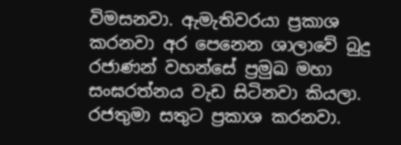විමසනවා. ඇමැතිවරයා ප්‍රකාශ කරනවා අර පෙනෙන ශාලාවේ බුදු රජාණන් වහන්සේ ප්‍රමුඛ මහා සංඝරත්නය වැඩ සිටිනවා කියලා. රජතුමා සතුට ප්‍රකාශ කරනවා.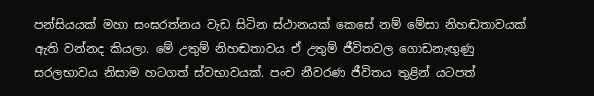පන්සියයක්‌ මහා සංඝරත්නය වැඩ සිටින ස්‌ථානයක්‌ කෙසේ නම් මේසා නිහඬතාවයක්‌ ඇති වන්නද කියලා. මේ උතුම් නිහඬතාවය ඒ උතුම් ජීවිතවල ගොඩනැඟුණු සරලභාවය නිසාම හටගත් ස්‌වභාවයක්‌. පංච නීවරණ ජීවිතය තුළින් යටපත්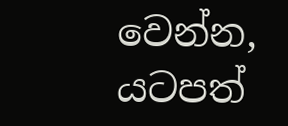වෙන්න, යටපත්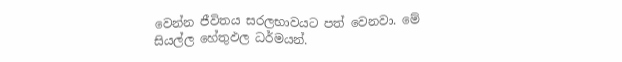වෙන්න ජීවිතය සරලභාවයට පත් වෙනවා. මේ සියල්ල හේතුඵල ධර්මයන්.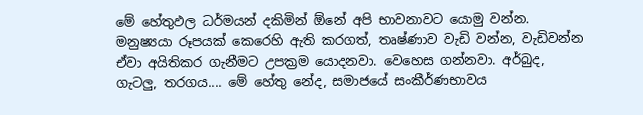මේ හේතුඵල ධර්මයන් දකිමින් ඕනේ අපි භාවනාවට යොමු වන්න. මනුෂ්‍යයා රූපයක්‌ කෙරෙහි ඇති කරගත්, තෘෂ්ණාව වැඩි වන්න, වැඩිවන්න ඒවා අයිතිකර ගැනීමට උපක්‍රම යොදනවා. වෙහෙස ගන්නවා. අර්බුද, ගැටලු, තරගය.... මේ හේතු නේද, සමාජයේ සංකීර්ණභාවය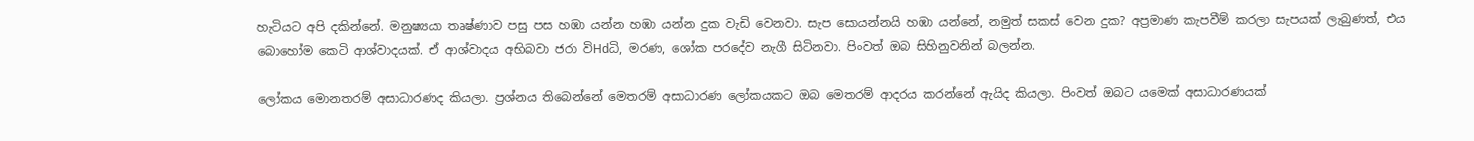හැටියට අපි දකින්නේ. මනුෂ්‍යයා තෘෂ්ණාව පසු පස හඹා යන්න හඹා යන්න දුක වැඩි වෙනවා. සැප සොයන්නයි හඹා යන්නේ, නමුත් සකස්‌ වෙන දුක? අප්‍රමාණ කැපවීම් කරලා සැපයක්‌ ලැබුණත්, එය බොහෝම කෙටි ආශ්වාදයක්‌. ඒ ආශ්වාදය අභිබවා ජරා විHdධි, මරණ, ශෝක පරදේව නැගී සිටිනවා. පිංවත් ඔබ සිහිනුවනින් බලන්න.

ලෝකය මොනතරම් අසාධාරණද කියලා. ප්‍රශ්නය තිබෙන්නේ මෙතරම් අසාධාරණ ලෝකයකට ඔබ මෙතරම් ආදරය කරන්නේ ඇයිද කියලා. පිංවත් ඔබට යමෙක්‌ අසාධාරණයක්‌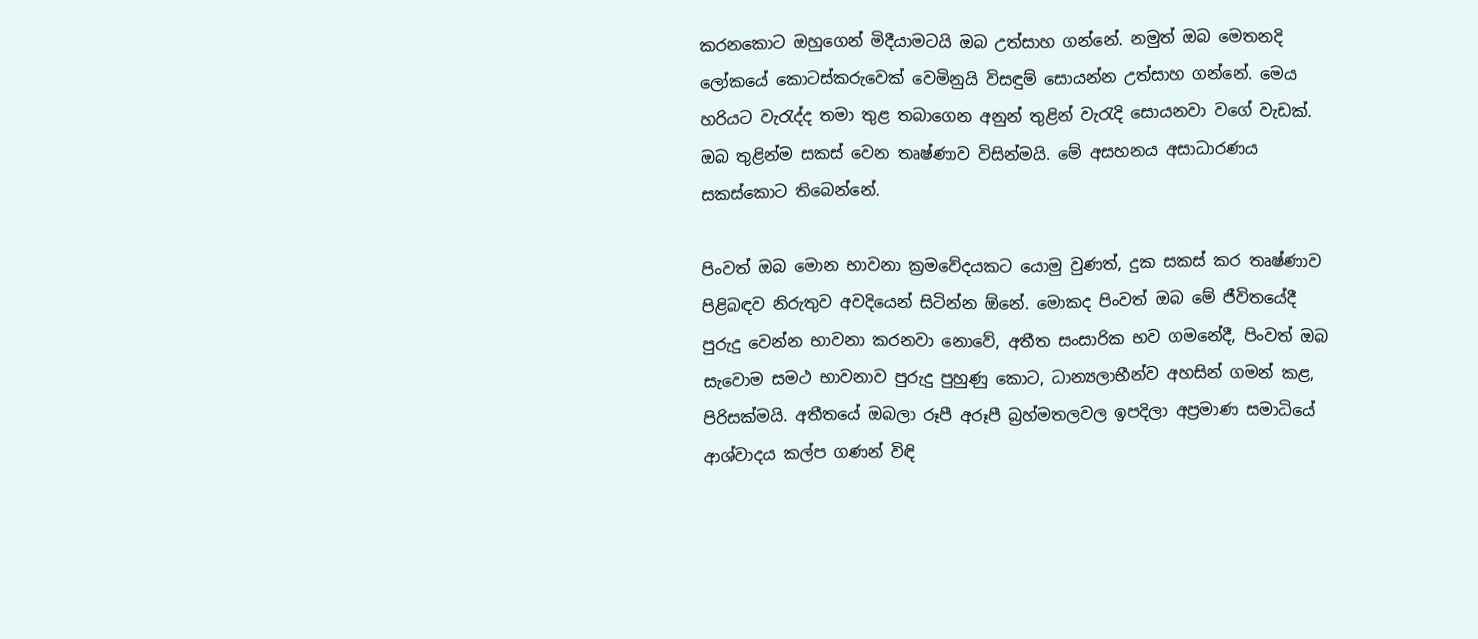කරනකොට ඔහුගෙන් මිදීයාමටයි ඔබ උත්සාහ ගන්නේ. නමුත් ඔබ මෙතනදි ලෝකයේ කොටස්‌කරුවෙක්‌ වෙමිනුයි විසඳුම් සොයන්න උත්සාහ ගන්නේ. මෙය හරියට වැරැද්ද තමා තුළ තබාගෙන අනුන් තුළින් වැරැදි සොයනවා වගේ වැඩක්‌. ඔබ තුළින්ම සකස්‌ වෙන තෘෂ්ණාව විසින්මයි. මේ අසහනය අසාධාරණය සකස්‌කොට තිබෙන්නේ.

පිංවත් ඔබ මොන භාවනා ක්‍රමවේදයකට යොමු වුණත්, දුක සකස්‌ කර තෘෂ්ණාව පිළිබඳව නිරුතුව අවදියෙන් සිටින්න ඕනේ. මොකද පිංවත් ඔබ මේ ජීවිතයේදී පුරුදු වෙන්න භාවනා කරනවා නොවේ, අතීත සංසාරික භව ගමනේදී, පිංවත් ඔබ සැවොම සමථ භාවනාව පුරුදු පුහුණු කොට, ධාන්‍යලාභීන්ව අහසින් ගමන් කළ, පිරිසක්‌මයි. අතීතයේ ඔබලා රූපී අරූපී බ්‍රහ්මතලවල ඉපදිලා අප්‍රමාණ සමාධියේ ආශ්වාදය කල්ප ගණන් විඳි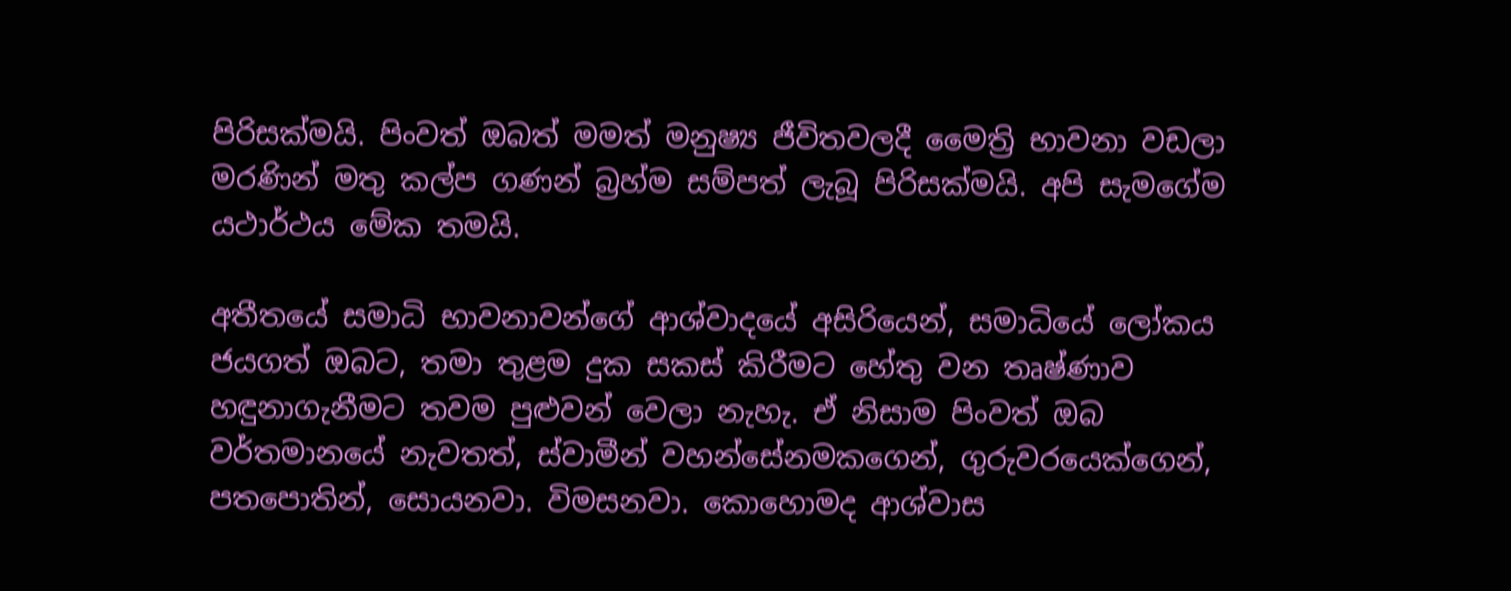පිරිසක්‌මයි. පිංවත් ඔබත් මමත් මනුෂ්‍ය ජීවිතවලදී මෛත්‍රි භාවනා වඩලා මරණින් මතු කල්ප ගණන් බ්‍රහ්ම සම්පත් ලැබූ පිරිසක්‌මයි. අපි සැමගේම යථාර්ථය මේක තමයි.

අතීතයේ සමාධි භාවනාවන්ගේ ආශ්වාදයේ අසිරියෙන්, සමාධියේ ලෝකය ජයගත් ඔබට, තමා තුළම දුක සකස්‌ කිරීමට හේතු වන තෘෂ්ණාව හඳුනාගැනීමට තවම පුළුවන් වෙලා නැහැ. ඒ නිසාම පිංවත් ඔබ වර්තමානයේ නැවතත්, ස්‌වාමීන් වහන්සේනමකගෙන්, ගුරුවරයෙක්‌ගෙන්, පතපොතින්, සොයනවා. විමසනවා. කොහොමද ආශ්වාස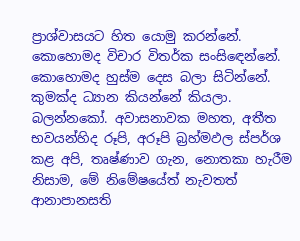ප්‍රාශ්වාසයට හිත යොමු කරන්නේ. කොහොමද විචාර විතර්ක සංසිඳෙන්නේ. කොහොමද හුස්‌ම දෙස බලා සිටින්නේ. කුමක්‌ද ධ්‍යාන කියන්නේ කියලා. බලන්නකෝ. අවාසනාවක මහත, අතීත භවයන්හිද රූපි, අරූපි බ්‍රහ්මඵල ස්‌පර්ශ කළ අපි, තෘෂ්ණාව ගැන, නොතකා හැරීම නිසාම, මේ නිමේෂයේත් නැවතත් ආනාපානසති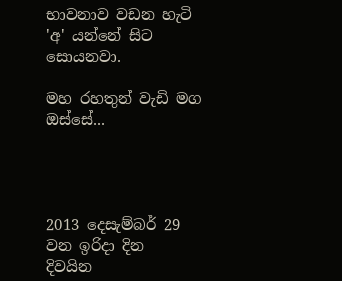භාවනාව වඩන හැටි 'අ' යන්නේ සිට සොයනවා.

මහ රහතුන් වැඩි මග ඔස්‌සේ...




2013 දෙසැම්බර් 29 වන ඉරිදා දින  දිවයින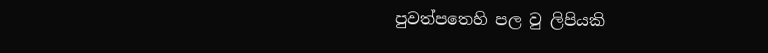පුවත්පතෙහි පල වු ලිපියකි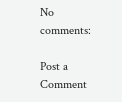No comments:

Post a Comment